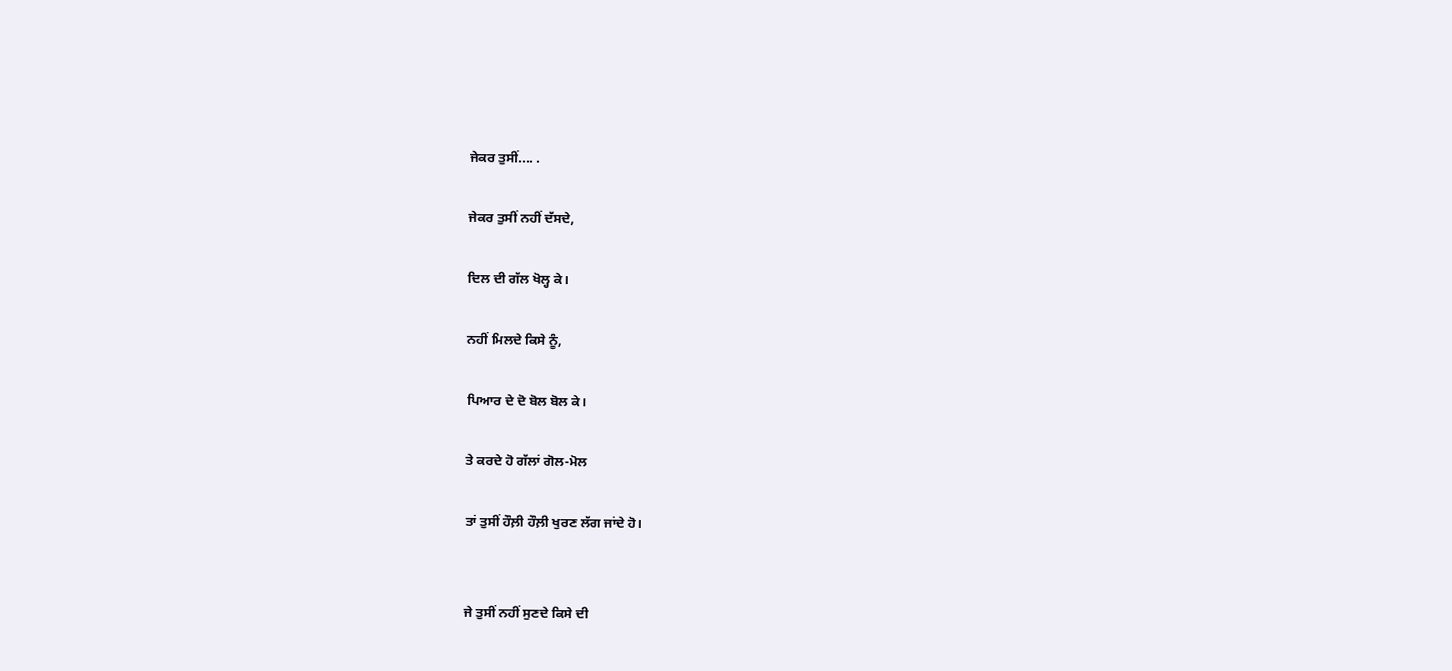ਜੇਕਰ ਤੁਸੀਂ.... .

ਜੇਕਰ ਤੁਸੀਂ ਨਹੀਂ ਦੱਸਦੇ,

ਦਿਲ ਦੀ ਗੱਲ ਖੋਲ੍ਹ ਕੇ।

ਨਹੀਂ ਮਿਲਦੇ ਕਿਸੇ ਨੂੰ,

ਪਿਆਰ ਦੇ ਦੋ ਬੋਲ ਬੋਲ ਕੇ।

ਤੇ ਕਰਦੇ ਹੋ ਗੱਲਾਂ ਗੋਲ-ਮੋਲ

ਤਾਂ ਤੁਸੀਂ ਹੌਲ਼ੀ ਹੌਲ਼ੀ ਖੁਰਣ ਲੱਗ ਜਾਂਦੇ ਹੋ।


ਜੇ ਤੁਸੀਂ ਨਹੀਂ ਸੁਣਦੇ ਕਿਸੇ ਦੀ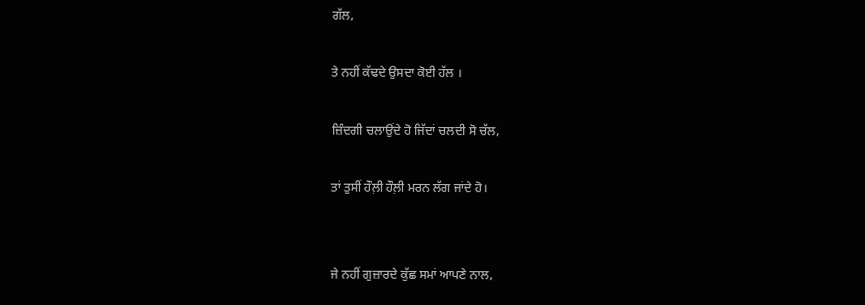ਗੱਲ,

ਤੇ ਨਹੀਂ ਕੱਢਦੇ ਉਸਦਾ ਕੋਈ ਹੱਲ ।

ਜ਼ਿੰਦਗੀ ਚਲਾਉਂਦੇ ਹੋ ਜਿੱਦਾਂ ਚਲਦੀ ਸੋ ਚੱਲ,

ਤਾਂ ਤੁਸੀਂ ਹੌਲ਼ੀ ਹੌਲ਼ੀ ਮਰਨ ਲੱਗ ਜਾਂਦੇ ਹੋ।


ਜੇ ਨਹੀਂ ਗੁਜ਼ਾਰਦੇ ਕੁੱਛ ਸਮਾਂ ਆਪਣੇ ਨਾਲ,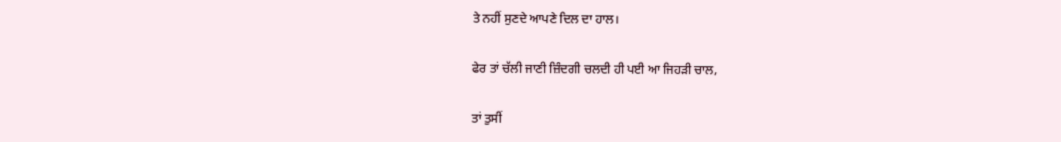ਤੇ ਨਹੀਂ ਸੁਣਦੇ ਆਪਣੇ ਦਿਲ ਦਾ ਹਾਲ।

ਫੇਰ ਤਾਂ ਚੱਲੀ ਜਾਣੀ ਜ਼ਿੰਦਗੀ ਚਲਦੀ ਹੀ ਪਈ ਆ ਜਿਹੜੀ ਚਾਲ,

ਤਾਂ ਤੁਸੀਂ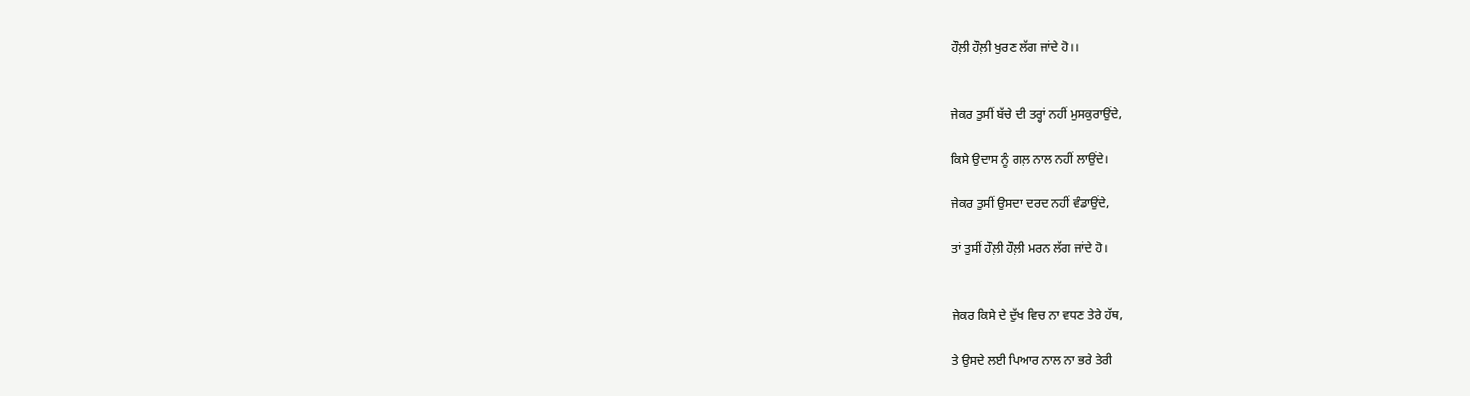ਹੌਲ਼ੀ ਹੌਲ਼ੀ ਖੁਰਣ ਲੱਗ ਜਾਂਦੇ ਹੋ।।


ਜੇਕਰ ਤੁਸੀਂ ਬੱਚੇ ਦੀ ਤਰ੍ਹਾਂ ਨਹੀਂ ਮੁਸਕੁਰਾਉਂਦੇ,

ਕਿਸੇ ਉਦਾਸ ਨੂੰ ਗਲ਼ ਨਾਲ ਨਹੀਂ ਲਾਉਂਦੇ।

ਜੇਕਰ ਤੁਸੀਂ ਉਸਦਾ ਦਰਦ ਨਹੀਂ ਵੰਡਾਉਂਦੇ,

ਤਾਂ ਤੁਸੀਂ ਹੌਲ਼ੀ ਹੌਲ਼ੀ ਮਰਨ ਲੱਗ ਜਾਂਦੇ ਹੋ।


ਜੇਕਰ ਕਿਸੇ ਦੇ ਦੁੱਖ ਵਿਚ ਨਾ ਵਧਣ ਤੇਰੇ ਹੱਥ,

ਤੇ ਉਸਦੇ ਲਈ ਪਿਆਰ ਨਾਲ ਨਾ ਭਰੇ ਤੇਰੀ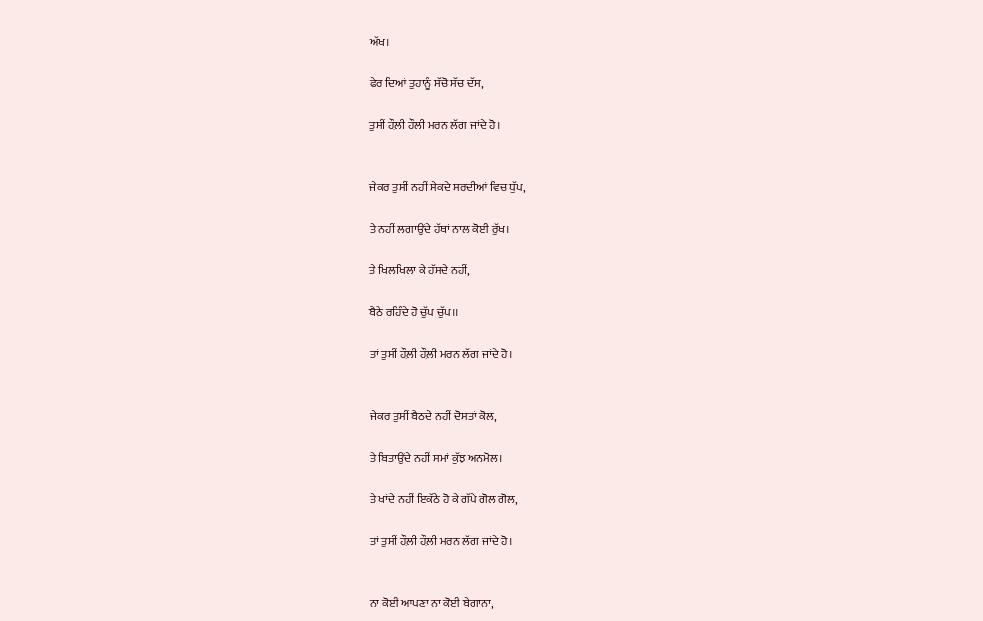ਅੱਖ।

ਫੇਰ ਦਿਆਂ ਤੁਹਾਨੂੰ ਸੱਚੋ ਸੱਚ ਦੱਸ,

ਤੁਸੀਂ ਹੌਲ਼ੀ ਹੌਲੀ ਮਰਨ ਲੱਗ ਜਾਂਦੇ ਹੋ।


ਜੇਕਰ ਤੁਸੀਂ ਨਹੀਂ ਸੇਕਦੇ ਸਰਦੀਆਂ ਵਿਚ ਧੁੱਪ,

ਤੇ ਨਹੀਂ ਲਗਾਉਂਦੇ ਹੱਥਾਂ ਨਾਲ ਕੋਈ ਰੁੱਖ।

ਤੇ ਖਿਲਖਿਲਾ ਕੇ ਹੱਸਦੇ ਨਹੀਂ,

ਬੈਠੇ ਰਹਿੰਦੇ ਹੋ ਚੁੱਪ ਚੁੱਪ।।

ਤਾਂ ਤੁਸੀਂ ਹੌਲ਼ੀ ਹੌਲ਼ੀ ਮਰਨ ਲੱਗ ਜਾਂਦੇ ਹੋ।


ਜੇਕਰ ਤੁਸੀਂ ਬੈਠਦੇ ਨਹੀਂ ਦੋਸਤਾਂ ਕੋਲ,

ਤੇ ਬਿਤਾਉਂਦੇ ਨਹੀਂ ਸਮਾਂ ਕੁੱਝ ਅਨਮੋਲ।

ਤੇ ਖਾਂਦੇ ਨਹੀਂ ਇਕੱਠੇ ਹੋ ਕੇ ਗੱਪੇ ਗੋਲ ਗੋਲ,

ਤਾਂ ਤੁਸੀਂ ਹੌਲ਼ੀ ਹੌਲ਼ੀ ਮਰਨ ਲੱਗ ਜਾਂਦੇ ਹੋ।


ਨਾ ਕੋਈ ਆਪਣਾ ਨਾ ਕੋਈ ਬੇਗਾਨਾ,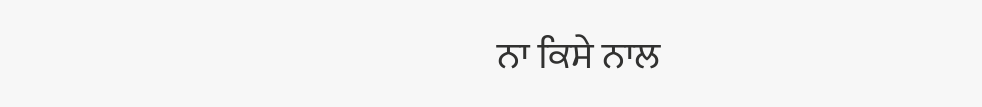ਨਾ ਕਿਸੇ ਨਾਲ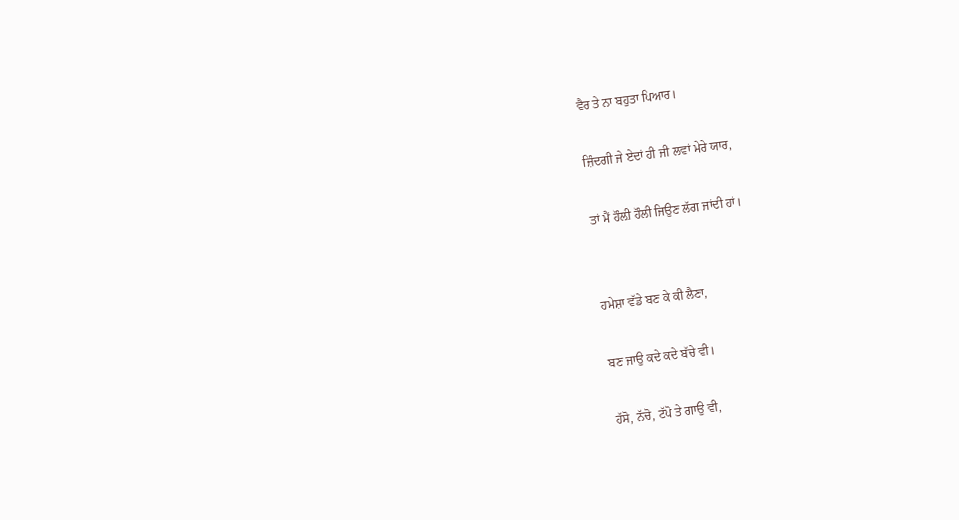ਵੈਰ ਤੇ ਨਾ ਬਹੁਤਾ ਪਿਆਰ।

ਜ਼ਿੰਦਗੀ ਜੇ ਏਦਾਂ ਹੀ ਜੀ ਲਵਾਂ ਮੇਰੇ ਯਾਰ,

ਤਾਂ ਮੈਂ ਹੌਲ਼ੀ ਹੌਲੀ ਜਿਉਣ ਲੱਗ ਜਾਂਦੀ ਹਾਂ।


ਹਮੇਸ਼ਾ ਵੱਡੇ ਬਣ ਕੇ ਕੀ ਲੈਣਾ,

ਬਣ ਜਾਉ ਕਦੇ ਕਦੇ ਬੱਚੇ ਵੀ।

ਹੱਸੋ, ਨੱਚੋ, ਟੱਪੋ ਤੇ ਗਾਉ ਵੀ,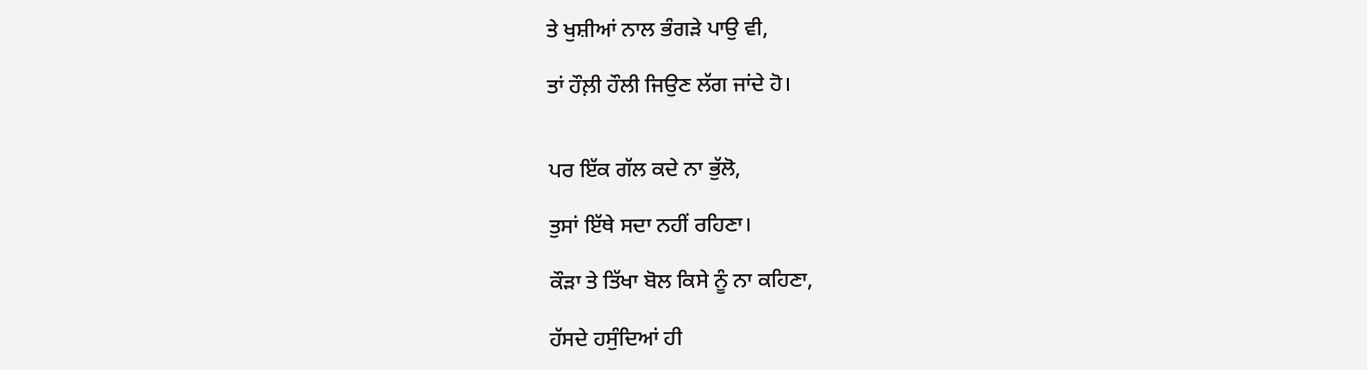ਤੇ ਖੁਸ਼ੀਆਂ ਨਾਲ ਭੰਗੜੇ ਪਾਉ ਵੀ,

ਤਾਂ ਹੌਲ਼ੀ ਹੌਲੀ ਜਿਉਣ ਲੱਗ ਜਾਂਦੇ ਹੋ।


ਪਰ ਇੱਕ ਗੱਲ ਕਦੇ ਨਾ ਭੁੱਲੋ,

ਤੁਸਾਂ ਇੱਥੇ ਸਦਾ ਨਹੀਂ ਰਹਿਣਾ।

ਕੌੜਾ ਤੇ ਤਿੱਖਾ ਬੋਲ ਕਿਸੇ ਨੂੰ ਨਾ ਕਹਿਣਾ,

ਹੱਸਦੇ ਹਸੁੰਦਿਆਂ ਹੀ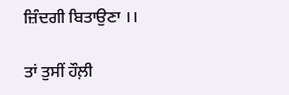ਜ਼ਿੰਦਗੀ ਬਿਤਾਉਣਾ ।।

ਤਾਂ ਤੁਸੀਂ ਹੌਲ਼ੀ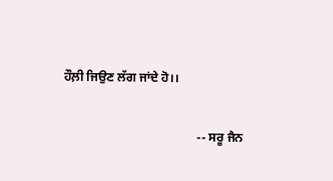ਹੌਲ਼ੀ ਜਿਉਣ ਲੱਗ ਜਾਂਦੇ ਹੋ।।

                                           -- ਸਰੂ ਜੈਨ